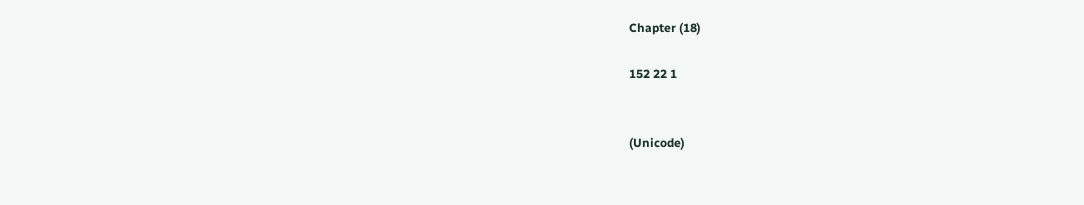Chapter (18)

152 22 1


(Unicode)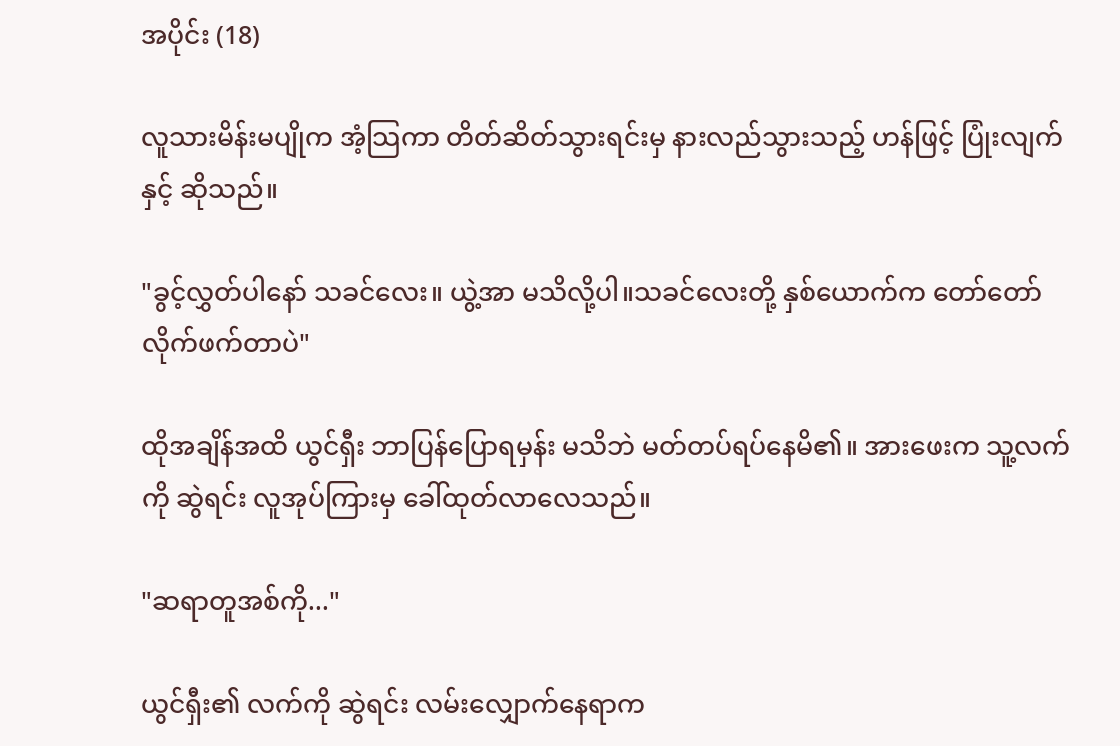အပိုင်း (18)

လူသားမိန်းမပျိုက အံ့သြကာ တိတ်ဆိတ်သွားရင်းမှ နားလည်သွားသည့် ဟန်ဖြင့် ပြုံးလျက်နှင့် ဆိုသည်။

"ခွင့်လွှတ်ပါနော် သခင်လေး။ ယွဲ့အာ မသိလို့ပါ။သခင်လေးတို့ နှစ်ယောက်က တော်တော်လိုက်ဖက်တာပဲ"

ထိုအချိန်အထိ ယွင်ရှီး ဘာပြန်ပြောရမှန်း မသိဘဲ မတ်တပ်ရပ်နေမိ၏။ အားဖေးက သူ့လက်ကို ဆွဲရင်း လူအုပ်ကြားမှ ခေါ်ထုတ်လာလေသည်။

"ဆရာတူအစ်ကို..."

ယွင်ရှီး၏ လက်ကို ဆွဲရင်း လမ်းလျှောက်နေရာက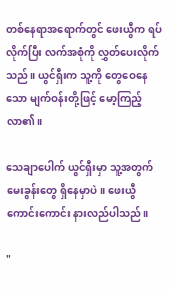တစ်နေရာအရောက်တွင် ဖေးယွီက ရပ်လိုက်ပြီး လက်အစုံကို လွှတ်ပေးလိုက်သည်။ ယွင်ရှီးက သူ့ကို တွေဝေနေသော မျက်ဝန်းတို့ဖြင့် မော့ကြည့်လာ၏။

သေချာပေါက် ယွင်ရှီးမှာ သူ့အတွက် မေးခွန်းတွေ ရှိနေမှာပဲ။ ဖေးယွီ ကောင်းကောင်း နားလည်ပါသည်။

"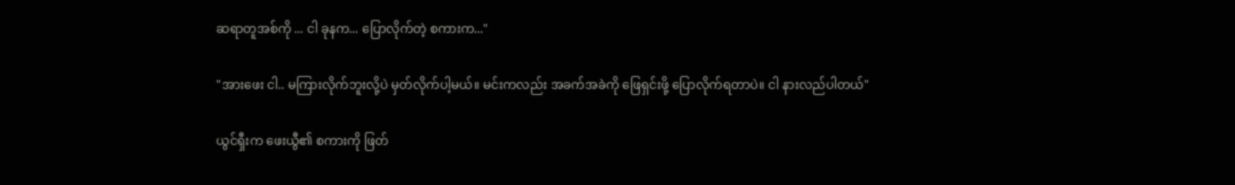ဆရာတူအစ်ကို ... ငါ ခုနက... ပြောလိုက်တဲ့ စကားက..."

"အားဖေး ငါ.. မကြားလိုက်ဘူးလို့ပဲ မှတ်လိုက်ပါ့မယ်။ မင်းကလည်း အခက်အခဲကို ဖြေရှင်းဖို့ ပြောလိုက်ရတာပဲ။ ငါ နားလည်ပါတယ်"

ယွင်ရှီးက ဖေးယွီ၏ စကားကို ဖြတ်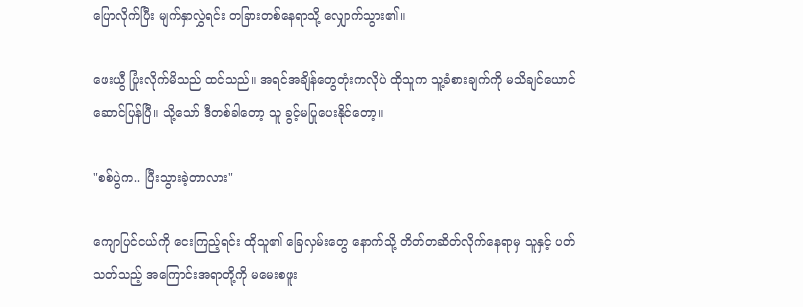ပြောလိုက်ပြီး မျက်နှာလွှဲရင်း တခြားတစ်နေရာသို့ လျှောက်သွား၏။

ဖေးယွီ ပြုံးလိုက်မိသည် ထင်သည်။ အရင်အချိန်တွေတုံးကလိုပဲ ထိုသူက သူ့ခံစားချက်ကို မသိချင်ယောင်ဆောင်ပြန်ပြီ။ သို့သော် ဒီတစ်ခါတော့ သူ ခွင့်မပြုပေးနိုင်တော့။

"စစ်ပွဲက.. ပြီးသွားခဲ့တာလား"

ကျောပြင်ငယ်ကို ငေးကြည့်ရင်း ထိုသူ၏ ခြေလှမ်းတွေ နောက်သို့ တိတ်တဆိတ်လိုက်နေရာမှ သူနှင့် ပတ်သတ်သည့် အကြောင်းအရာတို့ကို မမေးစဖူး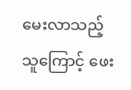မေးလာသည့်သူကြောင့် ဖေး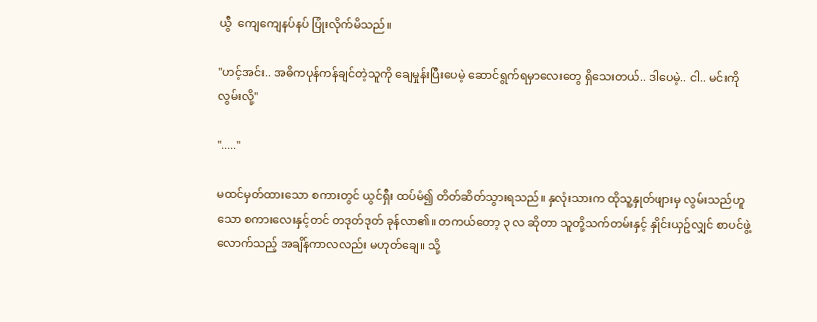ယွီ  ကျေကျေနပ်နပ် ပြုံးလိုက်မိသည်။

"ဟင့်အင်း.. အဓိကပုန်ကန်ချင်တဲ့သူကို ချေမှုန်းပြီးပေမဲ့ ဆောင်ရွက်ရမှာလေးတွေ ရှိသေးတယ်.. ဒါပေမဲ့.. ငါ.. မင်းကို လွမ်းလို့"

"....."

မထင်မှတ်ထားသော စကားတွင် ယွင်ရှီး ထပ်မံ၍ တိတ်ဆိတ်သွားရသည်။ နှလုံးသားက ထိုသူ့နှုတ်ဖျားမှ လွမ်းသည်ဟူသော စကားလေးနှင့်တင် တဒုတ်ဒုတ် ခုန်လာ၏။ တကယ်တော့ ၃ လ ဆိုတာ သူတို့သက်တမ်းနှင့် နှိုင်းယှဥ်လျှင် စာပင်ဖွဲ့လောက်သည့် အချိန်ကာလလည်း မဟုတ်ချေ။ သို့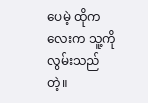ပေမဲ့ ထိုကလေးက သူ့ကို လွမ်းသည်တဲ့။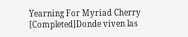Yearning For Myriad Cherry [Completed]Donde viven las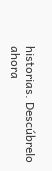historias. Descúbrelo ahora